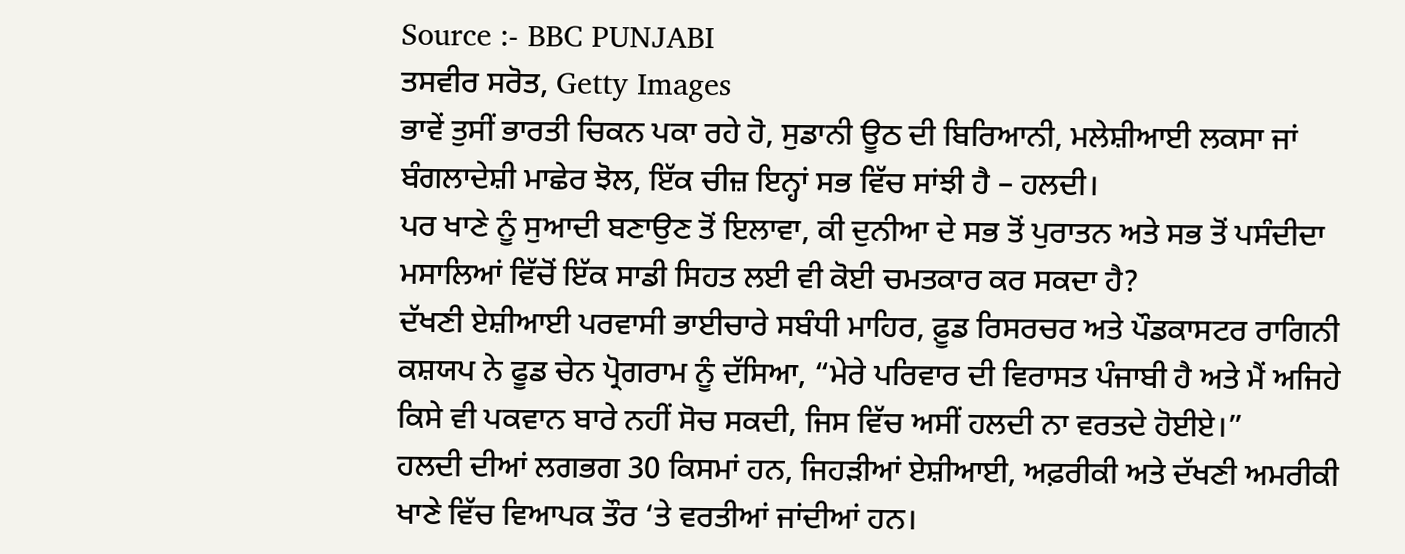Source :- BBC PUNJABI
ਤਸਵੀਰ ਸਰੋਤ, Getty Images
ਭਾਵੇਂ ਤੁਸੀਂ ਭਾਰਤੀ ਚਿਕਨ ਪਕਾ ਰਹੇ ਹੋ, ਸੁਡਾਨੀ ਊਠ ਦੀ ਬਿਰਿਆਨੀ, ਮਲੇਸ਼ੀਆਈ ਲਕਸਾ ਜਾਂ ਬੰਗਲਾਦੇਸ਼ੀ ਮਾਛੇਰ ਝੋਲ, ਇੱਕ ਚੀਜ਼ ਇਨ੍ਹਾਂ ਸਭ ਵਿੱਚ ਸਾਂਝੀ ਹੈ – ਹਲਦੀ।
ਪਰ ਖਾਣੇ ਨੂੰ ਸੁਆਦੀ ਬਣਾਉਣ ਤੋਂ ਇਲਾਵਾ, ਕੀ ਦੁਨੀਆ ਦੇ ਸਭ ਤੋਂ ਪੁਰਾਤਨ ਅਤੇ ਸਭ ਤੋਂ ਪਸੰਦੀਦਾ ਮਸਾਲਿਆਂ ਵਿੱਚੋਂ ਇੱਕ ਸਾਡੀ ਸਿਹਤ ਲਈ ਵੀ ਕੋਈ ਚਮਤਕਾਰ ਕਰ ਸਕਦਾ ਹੈ?
ਦੱਖਣੀ ਏਸ਼ੀਆਈ ਪਰਵਾਸੀ ਭਾਈਚਾਰੇ ਸਬੰਧੀ ਮਾਹਿਰ, ਫ਼ੂਡ ਰਿਸਰਚਰ ਅਤੇ ਪੌਡਕਾਸਟਰ ਰਾਗਿਨੀ ਕਸ਼ਯਪ ਨੇ ਫੂਡ ਚੇਨ ਪ੍ਰੋਗਰਾਮ ਨੂੰ ਦੱਸਿਆ, “ਮੇਰੇ ਪਰਿਵਾਰ ਦੀ ਵਿਰਾਸਤ ਪੰਜਾਬੀ ਹੈ ਅਤੇ ਮੈਂ ਅਜਿਹੇ ਕਿਸੇ ਵੀ ਪਕਵਾਨ ਬਾਰੇ ਨਹੀਂ ਸੋਚ ਸਕਦੀ, ਜਿਸ ਵਿੱਚ ਅਸੀਂ ਹਲਦੀ ਨਾ ਵਰਤਦੇ ਹੋਈਏ।”
ਹਲਦੀ ਦੀਆਂ ਲਗਭਗ 30 ਕਿਸਮਾਂ ਹਨ, ਜਿਹੜੀਆਂ ਏਸ਼ੀਆਈ, ਅਫ਼ਰੀਕੀ ਅਤੇ ਦੱਖਣੀ ਅਮਰੀਕੀ ਖਾਣੇ ਵਿੱਚ ਵਿਆਪਕ ਤੌਰ ‘ਤੇ ਵਰਤੀਆਂ ਜਾਂਦੀਆਂ ਹਨ।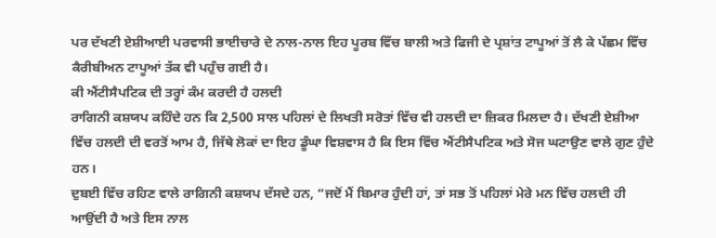ਪਰ ਦੱਖਣੀ ਏਸ਼ੀਆਈ ਪਰਵਾਸੀ ਭਾਈਚਾਰੇ ਦੇ ਨਾਲ-ਨਾਲ ਇਹ ਪੂਰਬ ਵਿੱਚ ਬਾਲੀ ਅਤੇ ਫਿਜੀ ਦੇ ਪ੍ਰਸ਼ਾਂਤ ਟਾਪੂਆਂ ਤੋਂ ਲੈ ਕੇ ਪੱਛਮ ਵਿੱਚ ਕੈਰੀਬੀਅਨ ਟਾਪੂਆਂ ਤੱਕ ਵੀ ਪਹੁੰਚ ਗਈ ਹੈ।
ਕੀ ਐਂਟੀਸੈਪਟਿਕ ਦੀ ਤਰ੍ਹਾਂ ਕੰਮ ਕਰਦੀ ਹੈ ਹਲਦੀ
ਰਾਗਿਨੀ ਕਸ਼ਯਪ ਕਹਿੰਦੇ ਹਨ ਕਿ 2,500 ਸਾਲ ਪਹਿਲਾਂ ਦੇ ਲਿਖਤੀ ਸਰੋਤਾਂ ਵਿੱਚ ਵੀ ਹਲਦੀ ਦਾ ਜ਼ਿਕਰ ਮਿਲਦਾ ਹੈ। ਦੱਖਣੀ ਏਸ਼ੀਆ ਵਿੱਚ ਹਲਦੀ ਦੀ ਵਰਤੋਂ ਆਮ ਹੈ, ਜਿੱਥੇ ਲੋਕਾਂ ਦਾ ਇਹ ਡੂੰਘਾ ਵਿਸ਼ਵਾਸ ਹੈ ਕਿ ਇਸ ਵਿੱਚ ਐਂਟੀਸੈਪਟਿਕ ਅਤੇ ਸੋਜ ਘਟਾਉਣ ਵਾਲੇ ਗੁਣ ਹੁੰਦੇ ਹਨ।
ਦੁਬਈ ਵਿੱਚ ਰਹਿਣ ਵਾਲੇ ਰਾਗਿਨੀ ਕਸ਼ਯਪ ਦੱਸਦੇ ਹਨ, “ਜਦੋਂ ਮੈਂ ਬਿਮਾਰ ਹੁੰਦੀ ਹਾਂ, ਤਾਂ ਸਭ ਤੋਂ ਪਹਿਲਾਂ ਮੇਰੇ ਮਨ ਵਿੱਚ ਹਲਦੀ ਹੀ ਆਉਂਦੀ ਹੈ ਅਤੇ ਇਸ ਨਾਲ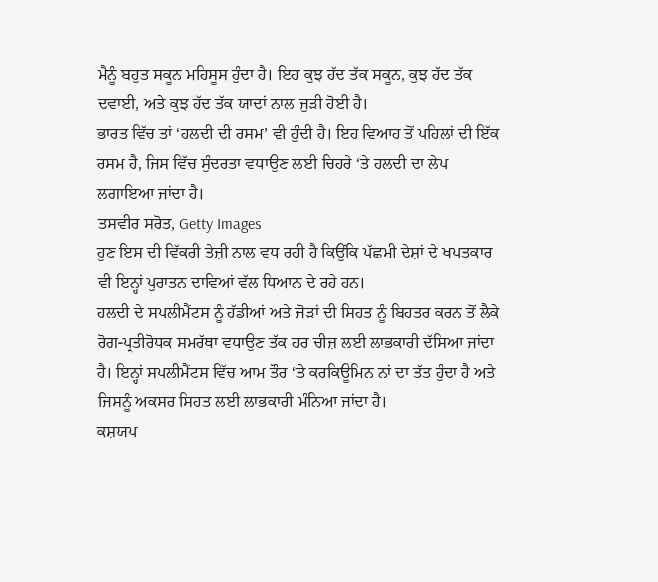ਮੈਨੂੰ ਬਹੁਤ ਸਕੂਨ ਮਹਿਸੂਸ ਹੁੰਦਾ ਹੈ। ਇਹ ਕੁਝ ਹੱਦ ਤੱਕ ਸਕੂਨ, ਕੁਝ ਹੱਦ ਤੱਕ ਦਵਾਈ, ਅਤੇ ਕੁਝ ਹੱਦ ਤੱਕ ਯਾਦਾਂ ਨਾਲ ਜੁੜੀ ਹੋਈ ਹੈ।
ਭਾਰਤ ਵਿੱਚ ਤਾਂ ‘ਹਲਦੀ ਦੀ ਰਸਮ’ ਵੀ ਹੁੰਦੀ ਹੈ। ਇਹ ਵਿਆਹ ਤੋਂ ਪਹਿਲਾਂ ਦੀ ਇੱਕ ਰਸਮ ਹੈ, ਜਿਸ ਵਿੱਚ ਸੁੰਦਰਤਾ ਵਧਾਉਣ ਲਈ ਚਿਹਰੇ ‘ਤੇ ਹਲਦੀ ਦਾ ਲੇਪ ਲਗਾਇਆ ਜਾਂਦਾ ਹੈ।
ਤਸਵੀਰ ਸਰੋਤ, Getty Images
ਹੁਣ ਇਸ ਦੀ ਵਿੱਕਰੀ ਤੇਜ਼ੀ ਨਾਲ ਵਧ ਰਹੀ ਹੈ ਕਿਉਂਕਿ ਪੱਛਮੀ ਦੇਸ਼ਾਂ ਦੇ ਖਪਤਕਾਰ ਵੀ ਇਨ੍ਹਾਂ ਪੁਰਾਤਨ ਦਾਵਿਆਂ ਵੱਲ ਧਿਆਨ ਦੇ ਰਹੇ ਹਨ।
ਹਲਦੀ ਦੇ ਸਪਲੀਮੈਂਟਸ ਨੂੰ ਹੱਡੀਆਂ ਅਤੇ ਜੋੜਾਂ ਦੀ ਸਿਹਤ ਨੂੰ ਬਿਹਤਰ ਕਰਨ ਤੋਂ ਲੈਕੇ ਰੋਗ-ਪ੍ਰਤੀਰੋਧਕ ਸਮਰੱਥਾ ਵਧਾਉਣ ਤੱਕ ਹਰ ਚੀਜ਼ ਲਈ ਲਾਭਕਾਰੀ ਦੱਸਿਆ ਜਾਂਦਾ ਹੈ। ਇਨ੍ਹਾਂ ਸਪਲੀਮੈਂਟਸ ਵਿੱਚ ਆਮ ਤੌਰ ‘ਤੇ ਕਰਕਿਊਮਿਨ ਨਾਂ ਦਾ ਤੱਤ ਹੁੰਦਾ ਹੈ ਅਤੇ ਜਿਸਨੂੰ ਅਕਸਰ ਸਿਹਤ ਲਈ ਲਾਭਕਾਰੀ ਮੰਨਿਆ ਜਾਂਦਾ ਹੈ।
ਕਸ਼ਯਪ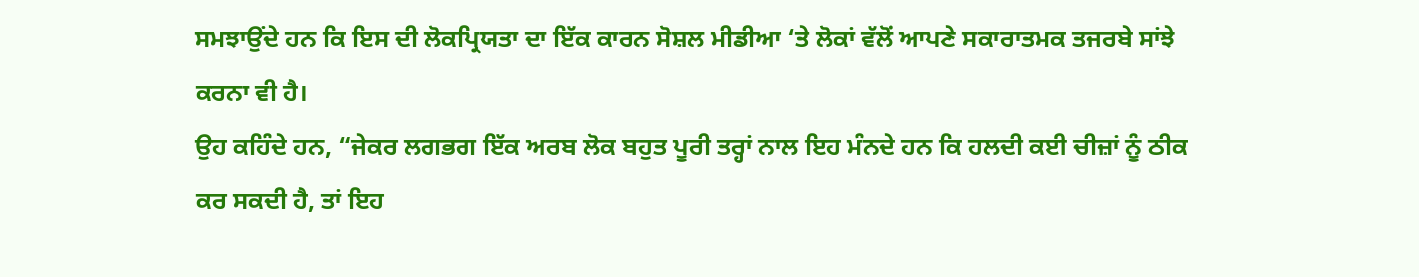ਸਮਝਾਉਂਦੇ ਹਨ ਕਿ ਇਸ ਦੀ ਲੋਕਪ੍ਰਿਯਤਾ ਦਾ ਇੱਕ ਕਾਰਨ ਸੋਸ਼ਲ ਮੀਡੀਆ ‘ਤੇ ਲੋਕਾਂ ਵੱਲੋਂ ਆਪਣੇ ਸਕਾਰਾਤਮਕ ਤਜਰਬੇ ਸਾਂਝੇ ਕਰਨਾ ਵੀ ਹੈ।
ਉਹ ਕਹਿੰਦੇ ਹਨ, “ਜੇਕਰ ਲਗਭਗ ਇੱਕ ਅਰਬ ਲੋਕ ਬਹੁਤ ਪੂਰੀ ਤਰ੍ਹਾਂ ਨਾਲ ਇਹ ਮੰਨਦੇ ਹਨ ਕਿ ਹਲਦੀ ਕਈ ਚੀਜ਼ਾਂ ਨੂੰ ਠੀਕ ਕਰ ਸਕਦੀ ਹੈ, ਤਾਂ ਇਹ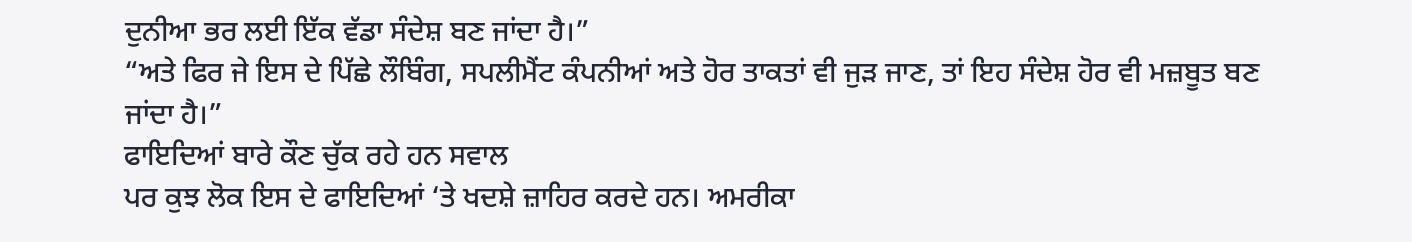ਦੁਨੀਆ ਭਰ ਲਈ ਇੱਕ ਵੱਡਾ ਸੰਦੇਸ਼ ਬਣ ਜਾਂਦਾ ਹੈ।”
“ਅਤੇ ਫਿਰ ਜੇ ਇਸ ਦੇ ਪਿੱਛੇ ਲੌਬਿੰਗ, ਸਪਲੀਮੈਂਟ ਕੰਪਨੀਆਂ ਅਤੇ ਹੋਰ ਤਾਕਤਾਂ ਵੀ ਜੁੜ ਜਾਣ, ਤਾਂ ਇਹ ਸੰਦੇਸ਼ ਹੋਰ ਵੀ ਮਜ਼ਬੂਤ ਬਣ ਜਾਂਦਾ ਹੈ।”
ਫਾਇਦਿਆਂ ਬਾਰੇ ਕੌਣ ਚੁੱਕ ਰਹੇ ਹਨ ਸਵਾਲ
ਪਰ ਕੁਝ ਲੋਕ ਇਸ ਦੇ ਫਾਇਦਿਆਂ ‘ਤੇ ਖਦਸ਼ੇ ਜ਼ਾਹਿਰ ਕਰਦੇ ਹਨ। ਅਮਰੀਕਾ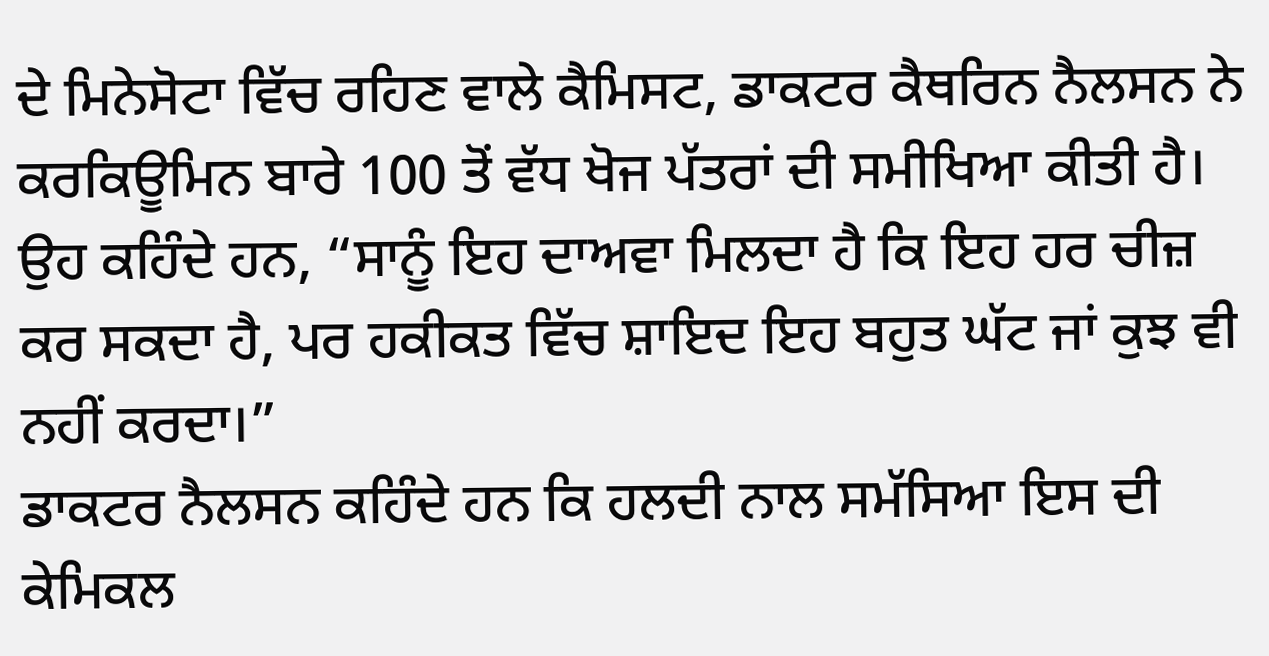ਦੇ ਮਿਨੇਸੋਟਾ ਵਿੱਚ ਰਹਿਣ ਵਾਲੇ ਕੈਮਿਸਟ, ਡਾਕਟਰ ਕੈਥਰਿਨ ਨੈਲਸਨ ਨੇ ਕਰਕਿਊਮਿਨ ਬਾਰੇ 100 ਤੋਂ ਵੱਧ ਖੋਜ ਪੱਤਰਾਂ ਦੀ ਸਮੀਖਿਆ ਕੀਤੀ ਹੈ।
ਉਹ ਕਹਿੰਦੇ ਹਨ, “ਸਾਨੂੰ ਇਹ ਦਾਅਵਾ ਮਿਲਦਾ ਹੈ ਕਿ ਇਹ ਹਰ ਚੀਜ਼ ਕਰ ਸਕਦਾ ਹੈ, ਪਰ ਹਕੀਕਤ ਵਿੱਚ ਸ਼ਾਇਦ ਇਹ ਬਹੁਤ ਘੱਟ ਜਾਂ ਕੁਝ ਵੀ ਨਹੀਂ ਕਰਦਾ।”
ਡਾਕਟਰ ਨੈਲਸਨ ਕਹਿੰਦੇ ਹਨ ਕਿ ਹਲਦੀ ਨਾਲ ਸਮੱਸਿਆ ਇਸ ਦੀ ਕੇਮਿਕਲ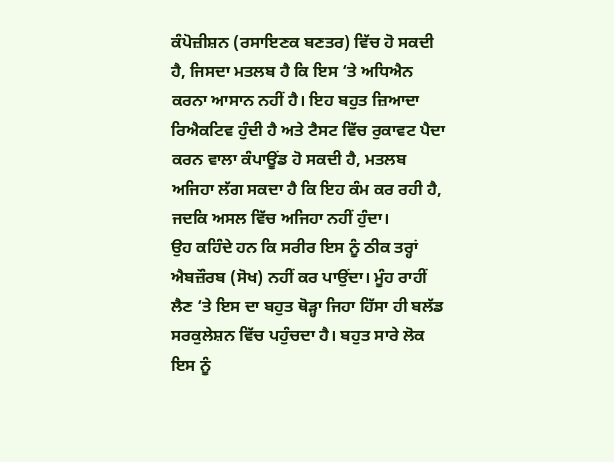ਕੰਪੋਜ਼ੀਸ਼ਨ (ਰਸਾਇਣਕ ਬਣਤਰ) ਵਿੱਚ ਹੋ ਸਕਦੀ ਹੈ, ਜਿਸਦਾ ਮਤਲਬ ਹੈ ਕਿ ਇਸ ‘ਤੇ ਅਧਿਐਨ ਕਰਨਾ ਆਸਾਨ ਨਹੀਂ ਹੈ। ਇਹ ਬਹੁਤ ਜ਼ਿਆਦਾ ਰਿਐਕਟਿਵ ਹੁੰਦੀ ਹੈ ਅਤੇ ਟੈਸਟ ਵਿੱਚ ਰੁਕਾਵਟ ਪੈਦਾ ਕਰਨ ਵਾਲਾ ਕੰਪਾਊਂਡ ਹੋ ਸਕਦੀ ਹੈ, ਮਤਲਬ ਅਜਿਹਾ ਲੱਗ ਸਕਦਾ ਹੈ ਕਿ ਇਹ ਕੰਮ ਕਰ ਰਹੀ ਹੈ, ਜਦਕਿ ਅਸਲ ਵਿੱਚ ਅਜਿਹਾ ਨਹੀਂ ਹੁੰਦਾ।
ਉਹ ਕਹਿੰਦੇ ਹਨ ਕਿ ਸਰੀਰ ਇਸ ਨੂੰ ਠੀਕ ਤਰ੍ਹਾਂ ਐਬਜ਼ੌਰਬ (ਸੋਖ) ਨਹੀਂ ਕਰ ਪਾਉਂਦਾ। ਮੂੰਹ ਰਾਹੀਂ ਲੈਣ ‘ਤੇ ਇਸ ਦਾ ਬਹੁਤ ਥੋੜ੍ਹਾ ਜਿਹਾ ਹਿੱਸਾ ਹੀ ਬਲੱਡ ਸਰਕੁਲੇਸ਼ਨ ਵਿੱਚ ਪਹੁੰਚਦਾ ਹੈ। ਬਹੁਤ ਸਾਰੇ ਲੋਕ ਇਸ ਨੂੰ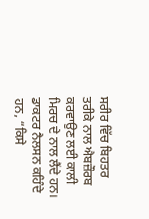ਸਰੀਰ ਵਿੱਚ ਬਿਹਤਰ ਤਰੀਕੇ ਨਾਲ ਐਬਜ਼ੌਰਬ ਕਰਵਾਉਣ ਲਈ ਕਾਲੀ ਮਿਰਚ ਦੇ ਨਾਲ ਲੈਂਦੇ ਹਨ।
ਡਾਕਟਰ ਨੈਲਸਨ ਕਹਿੰਦੇ ਹਨ, “ਕਿਸੇ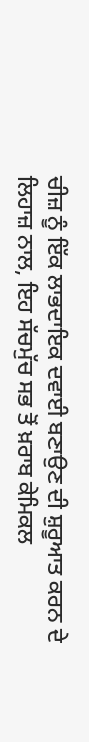ਚੀਜ਼ ਨੂੰ ਇੱਕ ਲਾਭਦਾਇਕ ਦਵਾਈ ਬਣਾਉਣ ਦੀ ਸ਼ੁਰੂਆਤ ਕਰਨ ਦੇ ਲਿਹਾਜ਼ ਨਾਲ, ਇਹ ਸੱਚਮੁੱਚ ਸਭ ਤੋਂ ਖ਼ਰਾਬ ਕੇਮਿਕਲ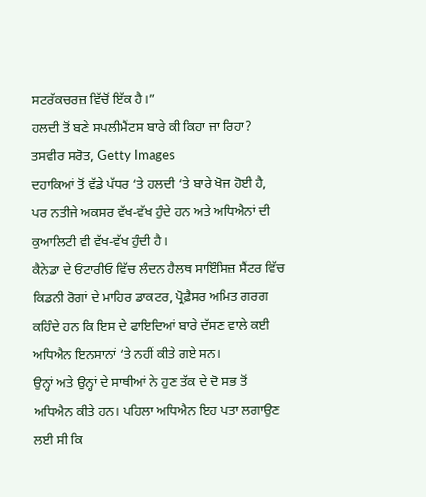ਸਟਰੱਕਚਰਜ਼ ਵਿੱਚੋਂ ਇੱਕ ਹੈ।”
ਹਲਦੀ ਤੋਂ ਬਣੇ ਸਪਲੀਮੈਂਟਸ ਬਾਰੇ ਕੀ ਕਿਹਾ ਜਾ ਰਿਹਾ?
ਤਸਵੀਰ ਸਰੋਤ, Getty Images
ਦਹਾਕਿਆਂ ਤੋਂ ਵੱਡੇ ਪੱਧਰ ‘ਤੇ ਹਲਦੀ ‘ਤੇ ਬਾਰੇ ਖੋਜ ਹੋਈ ਹੈ, ਪਰ ਨਤੀਜੇ ਅਕਸਰ ਵੱਖ-ਵੱਖ ਹੁੰਦੇ ਹਨ ਅਤੇ ਅਧਿਐਨਾਂ ਦੀ ਕੁਆਲਿਟੀ ਵੀ ਵੱਖ-ਵੱਖ ਹੁੰਦੀ ਹੈ।
ਕੈਨੇਡਾ ਦੇ ਓਂਟਾਰੀਓ ਵਿੱਚ ਲੰਦਨ ਹੈਲਥ ਸਾਇੰਸਿਜ਼ ਸੈਂਟਰ ਵਿੱਚ ਕਿਡਨੀ ਰੋਗਾਂ ਦੇ ਮਾਹਿਰ ਡਾਕਟਰ, ਪ੍ਰੋਫ਼ੈਸਰ ਅਮਿਤ ਗਰਗ ਕਹਿੰਦੇ ਹਨ ਕਿ ਇਸ ਦੇ ਫਾਇਦਿਆਂ ਬਾਰੇ ਦੱਸਣ ਵਾਲੇ ਕਈ ਅਧਿਐਨ ਇਨਸਾਨਾਂ ‘ਤੇ ਨਹੀਂ ਕੀਤੇ ਗਏ ਸਨ।
ਉਨ੍ਹਾਂ ਅਤੇ ਉਨ੍ਹਾਂ ਦੇ ਸਾਥੀਆਂ ਨੇ ਹੁਣ ਤੱਕ ਦੇ ਦੋ ਸਭ ਤੋਂ ਅਧਿਐਨ ਕੀਤੇ ਹਨ। ਪਹਿਲਾ ਅਧਿਐਨ ਇਹ ਪਤਾ ਲਗਾਉਣ ਲਈ ਸੀ ਕਿ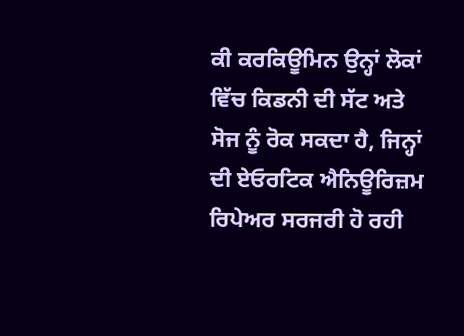ਕੀ ਕਰਕਿਊਮਿਨ ਉਨ੍ਹਾਂ ਲੋਕਾਂ ਵਿੱਚ ਕਿਡਨੀ ਦੀ ਸੱਟ ਅਤੇ ਸੋਜ ਨੂੰ ਰੋਕ ਸਕਦਾ ਹੈ, ਜਿਨ੍ਹਾਂ ਦੀ ਏਓਰਟਿਕ ਐਨਿਊਰਿਜ਼ਮ ਰਿਪੇਅਰ ਸਰਜਰੀ ਹੋ ਰਹੀ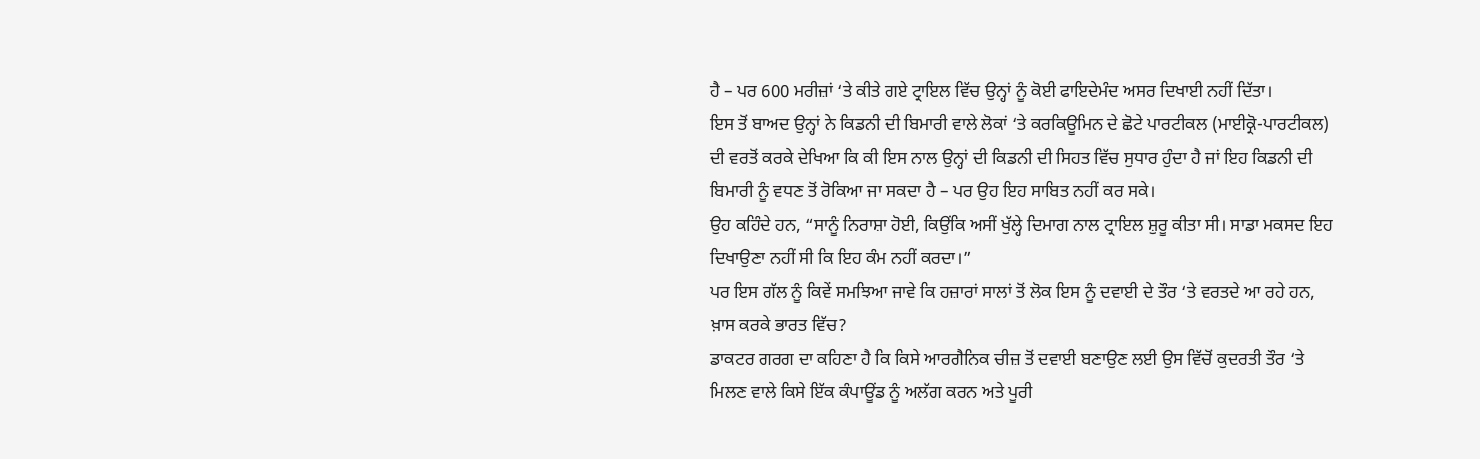ਹੈ – ਪਰ 600 ਮਰੀਜ਼ਾਂ ‘ਤੇ ਕੀਤੇ ਗਏ ਟ੍ਰਾਇਲ ਵਿੱਚ ਉਨ੍ਹਾਂ ਨੂੰ ਕੋਈ ਫਾਇਦੇਮੰਦ ਅਸਰ ਦਿਖਾਈ ਨਹੀਂ ਦਿੱਤਾ।
ਇਸ ਤੋਂ ਬਾਅਦ ਉਨ੍ਹਾਂ ਨੇ ਕਿਡਨੀ ਦੀ ਬਿਮਾਰੀ ਵਾਲੇ ਲੋਕਾਂ ‘ਤੇ ਕਰਕਿਊਮਿਨ ਦੇ ਛੋਟੇ ਪਾਰਟੀਕਲ (ਮਾਈਕ੍ਰੋ-ਪਾਰਟੀਕਲ) ਦੀ ਵਰਤੋਂ ਕਰਕੇ ਦੇਖਿਆ ਕਿ ਕੀ ਇਸ ਨਾਲ ਉਨ੍ਹਾਂ ਦੀ ਕਿਡਨੀ ਦੀ ਸਿਹਤ ਵਿੱਚ ਸੁਧਾਰ ਹੁੰਦਾ ਹੈ ਜਾਂ ਇਹ ਕਿਡਨੀ ਦੀ ਬਿਮਾਰੀ ਨੂੰ ਵਧਣ ਤੋਂ ਰੋਕਿਆ ਜਾ ਸਕਦਾ ਹੈ – ਪਰ ਉਹ ਇਹ ਸਾਬਿਤ ਨਹੀਂ ਕਰ ਸਕੇ।
ਉਹ ਕਹਿੰਦੇ ਹਨ, “ਸਾਨੂੰ ਨਿਰਾਸ਼ਾ ਹੋਈ, ਕਿਉਂਕਿ ਅਸੀਂ ਖੁੱਲ੍ਹੇ ਦਿਮਾਗ ਨਾਲ ਟ੍ਰਾਇਲ ਸ਼ੁਰੂ ਕੀਤਾ ਸੀ। ਸਾਡਾ ਮਕਸਦ ਇਹ ਦਿਖਾਉਣਾ ਨਹੀਂ ਸੀ ਕਿ ਇਹ ਕੰਮ ਨਹੀਂ ਕਰਦਾ।”
ਪਰ ਇਸ ਗੱਲ ਨੂੰ ਕਿਵੇਂ ਸਮਝਿਆ ਜਾਵੇ ਕਿ ਹਜ਼ਾਰਾਂ ਸਾਲਾਂ ਤੋਂ ਲੋਕ ਇਸ ਨੂੰ ਦਵਾਈ ਦੇ ਤੌਰ ‘ਤੇ ਵਰਤਦੇ ਆ ਰਹੇ ਹਨ, ਖ਼ਾਸ ਕਰਕੇ ਭਾਰਤ ਵਿੱਚ?
ਡਾਕਟਰ ਗਰਗ ਦਾ ਕਹਿਣਾ ਹੈ ਕਿ ਕਿਸੇ ਆਰਗੈਨਿਕ ਚੀਜ਼ ਤੋਂ ਦਵਾਈ ਬਣਾਉਣ ਲਈ ਉਸ ਵਿੱਚੋਂ ਕੁਦਰਤੀ ਤੌਰ ‘ਤੇ ਮਿਲਣ ਵਾਲੇ ਕਿਸੇ ਇੱਕ ਕੰਪਾਊਂਡ ਨੂੰ ਅਲੱਗ ਕਰਨ ਅਤੇ ਪੂਰੀ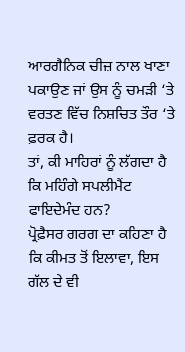ਆਰਗੈਨਿਕ ਚੀਜ਼ ਨਾਲ ਖਾਣਾ ਪਕਾਉਣ ਜਾਂ ਉਸ ਨੂੰ ਚਮੜੀ ‘ਤੇ ਵਰਤਣ ਵਿੱਚ ਨਿਸ਼ਚਿਤ ਤੌਰ ‘ਤੇ ਫ਼ਰਕ ਹੈ।
ਤਾਂ, ਕੀ ਮਾਹਿਰਾਂ ਨੂੰ ਲੱਗਦਾ ਹੈ ਕਿ ਮਹਿੰਗੇ ਸਪਲੀਮੈਂਟ ਫਾਇਦੇਮੰਦ ਹਨ?
ਪ੍ਰੋਫ਼ੈਸਰ ਗਰਗ ਦਾ ਕਹਿਣਾ ਹੈ ਕਿ ਕੀਮਤ ਤੋਂ ਇਲਾਵਾ, ਇਸ ਗੱਲ ਦੇ ਵੀ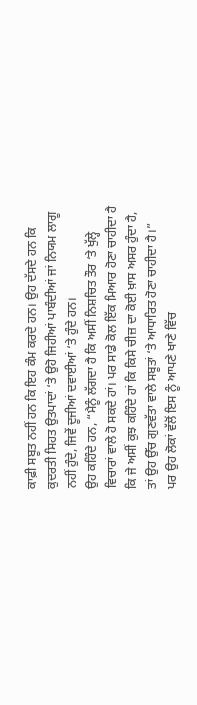ਕਾਫ਼ੀ ਸਬੂਤ ਨਹੀਂ ਹਨ ਕਿ ਇਹ ਕੰਮ ਕਰਦੇ ਹਨ। ਉਹ ਦੱਸਦੇ ਹਨ ਕਿ ਕੁਦਰਤੀ ਸਿਹਤ ਉਤਪਾਦਾਂ ‘ਤੇ ਉਹੋ ਜਿਹੀਆਂ ਪਾਬੰਦੀਆਂ ਜਾਂ ਨਿਯਮ ਲਾਗੂ ਨਹੀਂ ਹੁੰਦੇ, ਜਿਵੇਂ ਦੂਜੀਆਂ ਦਵਾਈਆਂ ‘ਤੇ ਹੁੰਦੇ ਹਨ।
ਉਹ ਕਹਿੰਦੇ ਹਨ, “ਮੈਨੂੰ ਲੱਗਦਾ ਹੈ ਕਿ ਅਸੀਂ ਨਿਸ਼ਚਿਤ ਤੌਰ ‘ਤੇ ਖੁੱਲ੍ਹੇ ਵਿਚਾਰਾਂ ਵਾਲੇ ਹੋ ਸਕਦੇ ਹਾਂ। ਪਰ ਸਾਡੇ ਕੋਲ ਇੱਕ ਮਿਆਰ ਹੋਣਾ ਚਾਹੀਦਾ ਹੈ ਕਿ ਜੇ ਅਸੀਂ ਕੁਝ ਕਹਿੰਦੇ ਹਾਂ ਕਿ ਕਿਸੇ ਚੀਜ਼ ਦਾ ਕੋਈ ਖ਼ਾਸ ਅਸਰ ਹੁੰਦਾ ਹੈ, ਤਾਂ ਉਹ ਉੱਚ ਗੁਣਵੱਤਾ ਵਾਲੇ ਸਬੂਤਾਂ ‘ਤੇ ਆਧਾਰਿਤ ਹੋਣਾ ਚਾਹੀਦਾ ਹੈ।”
ਪਰ ਉਹ ਲੋਕਾਂ ਵੱਲੋਂ ਇਸ ਨੂੰ ਆਪਣੇ ਖਾਣੇ ਵਿੱਚ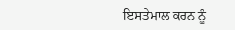ਇਸਤੇਮਾਲ ਕਰਨ ਨੂੰ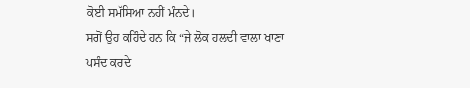ਕੋਈ ਸਮੱਸਿਆ ਨਹੀਂ ਮੰਨਦੇ।
ਸਗੋਂ ਉਹ ਕਹਿੰਦੇ ਹਨ ਕਿ “ਜੇ ਲੋਕ ਹਲਦੀ ਵਾਲਾ ਖਾਣਾ ਪਸੰਦ ਕਰਦੇ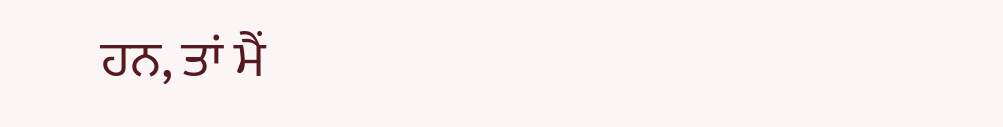ਹਨ, ਤਾਂ ਮੈਂ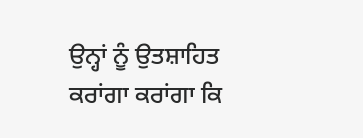ਉਨ੍ਹਾਂ ਨੂੰ ਉਤਸ਼ਾਹਿਤ ਕਰਾਂਗਾ ਕਰਾਂਗਾ ਕਿ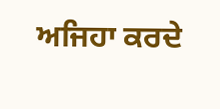ਅਜਿਹਾ ਕਰਦੇ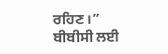ਰਹਿਣ।”
ਬੀਬੀਸੀ ਲਈ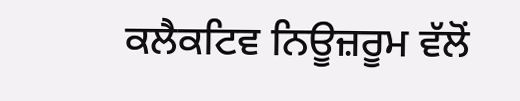ਕਲੈਕਟਿਵ ਨਿਊਜ਼ਰੂਮ ਵੱਲੋਂ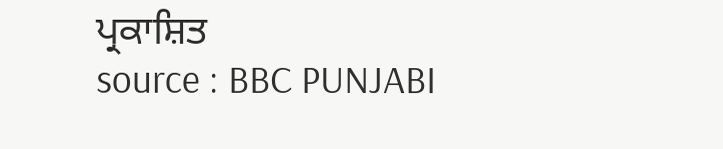ਪ੍ਰਕਾਸ਼ਿਤ
source : BBC PUNJABI